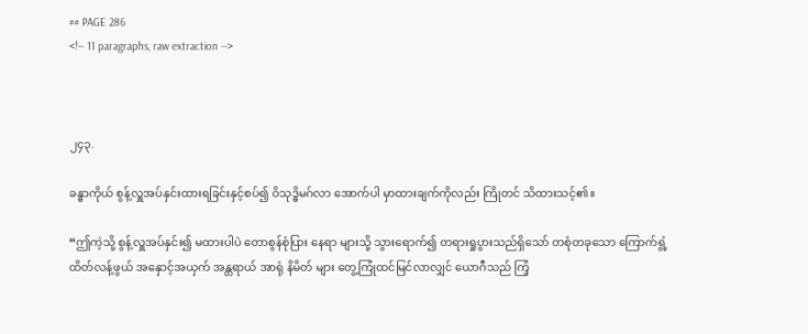## PAGE 286
<!-- 11 paragraphs, raw extraction -->



၂၄၃.

ခန္ဓာကိုယ် စွန့်လှူအပ်နှင်းထားရခြင်းနှင့်စပ်၍ ဝိသုဒ္ဓိမဂ်လာ အောက်ပါ မှာထားချက်ကိုလည်း ကြိုတင် သိထားသင့်၏။

“ဤကဲ့သို့ စွန့်လှူအပ်နှင်း၍ မထားပါပဲ တောစွန်စုံပြား နေရာ များသို့ သွားရောက်၍ တရားရှုပွားသည်ရှိသော် တစုံတခုသော ကြောက်ရွံ့ထိတ်လန့်ဖွယ် အနှောင့်အယှက် အန္တရာယ် အာရုံ နိမိတ် များ တွေ့ကြုံထင်မြင်လာလျှင် ယောဂီသည် ကြံ့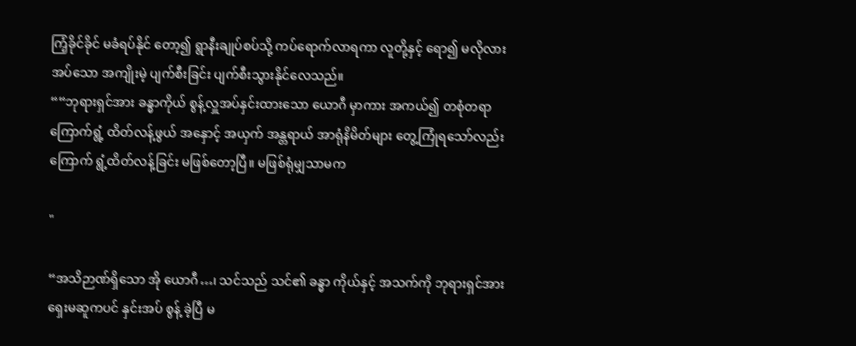ကြံ့ခိုင်ခိုင် မခံရပ်နိုင် တော့၍ ရွာနီးချုပ်စပ်သို့ ကပ်ရောက်လာရကာ လူတို့နှင့် ရော၍ မလိုလားအပ်သော အကျိုးမဲ့ ပျက်စီးခြင်း ပျက်စီးသွားနိုင်လေသည်။
““ဘုရားရှင်အား ခန္ဓာကိုယ် စွန့်လှူအပ်နှင်းထားသော ယောဂီ မှာကား အကယ်၍ တစုံတရာ ကြောက်ရွံ့ ထိတ်လန့်ဖွယ် အနှောင့် အယှက် အန္တရာယ် အာရုံနိမိတ်များ တွေ့ကြုံရသော်လည်း ကြောက် ရွံ့ထိတ်လန့်ခြင်း မဖြစ်တော့ပြီ။ မဖြစ်ရုံမျှသာမက

"

“အသိဉာဏ်ရှိသော အို ယောဂီ…၊ သင်သည် သင်၏ ခန္ဓာ ကိုယ်နှင့် အသက်ကို ဘုရားရှင်အား ရှေးမဆူကပင် နှင်းအပ် စွန့် ခဲ့ပြီ မ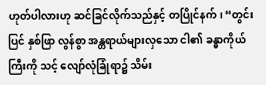ဟုတ်ပါလားဟု ဆင်ခြင်လိုက်သည်နှင့် တပြိုင်နက်၊ “တွင်းပြင် နှစ်ဖြာ လွန်စွာ အန္တရာယ်များလှသော ငါ၏ ခန္ဓာကိုယ်ကြီးကို သင့် လျော်လုံခြုံရာ၌ သိမ်း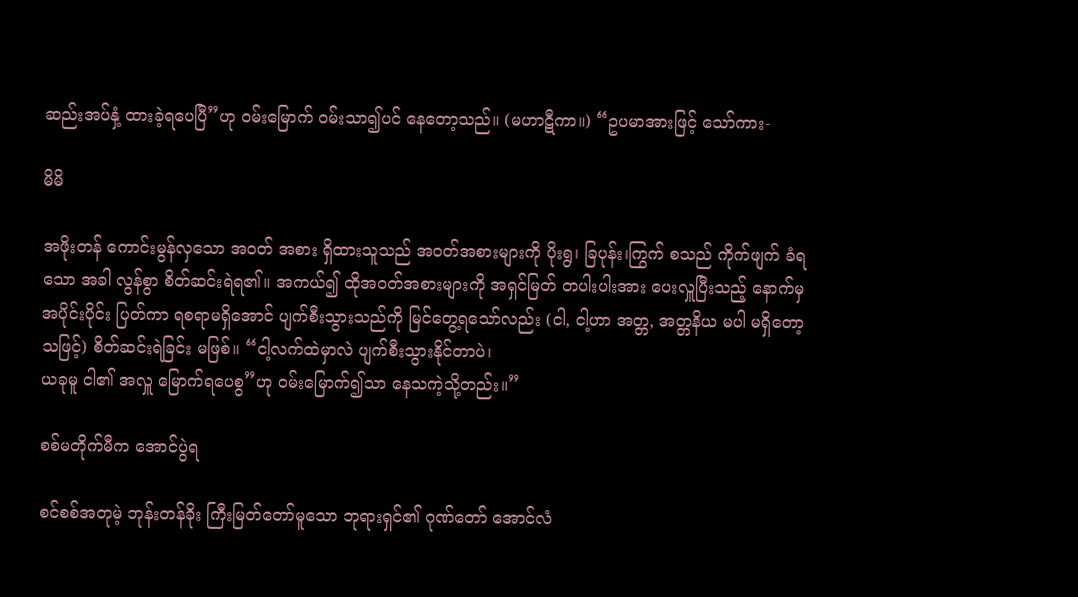ဆည်းအပ်နှံ့ ထားခဲ့ရပေပြီ”ဟု ဝမ်းမြောက် ဝမ်းသာ၍ပင် နေတော့သည်။ (မဟာဋီကာ။) “ဥပမာအားဖြင့် သော်ကား-

မိမိ

အဖိုးတန် ကောင်းမွန်လှသော အဝတ် အစား ရှိထားသူသည် အဝတ်အစားများကို ပိုးရွ၊ ခြပုန်း၊ကြွက် စသည် ကိုက်ဖျက် ခံရသော အခါ လွန်စွာ စိတ်ဆင်းရဲရ၏။ အကယ်၍ ထိုအဝတ်အစားများကို အရှင်မြတ် တပါးပါးအား ပေးလှူပြီးသည့် နောက်မှ အပိုင်းပိုင်း ပြတ်ကာ ရစရာမရှိအောင် ပျက်စီးသွားသည်ကို မြင်တွေ့ရသော်လည်း (ငါ, ငါ့ဟာ အတ္တ, အတ္တနိယ မပါ မရှိတော့သဖြင့်) စိတ်ဆင်းရဲခြင်း မဖြစ်။ “ငါ့လက်ထဲမှာလဲ ပျက်စီးသွားနိုင်တာပဲ၊
ယခုမူ ငါ၏ အလှူ မြောက်ရပေစွ”ဟု ဝမ်းမြောက်၍သာ နေသကဲ့သို့တည်း။”

စစ်မတိုက်မီက အောင်ပွဲရ

စင်စစ်အတုမဲ့ ဘုန်းတန်ခိုး ကြီးမြတ်တော်မူသော ဘုရားရှင်၏ ဂုဏ်တော် အောင်လံ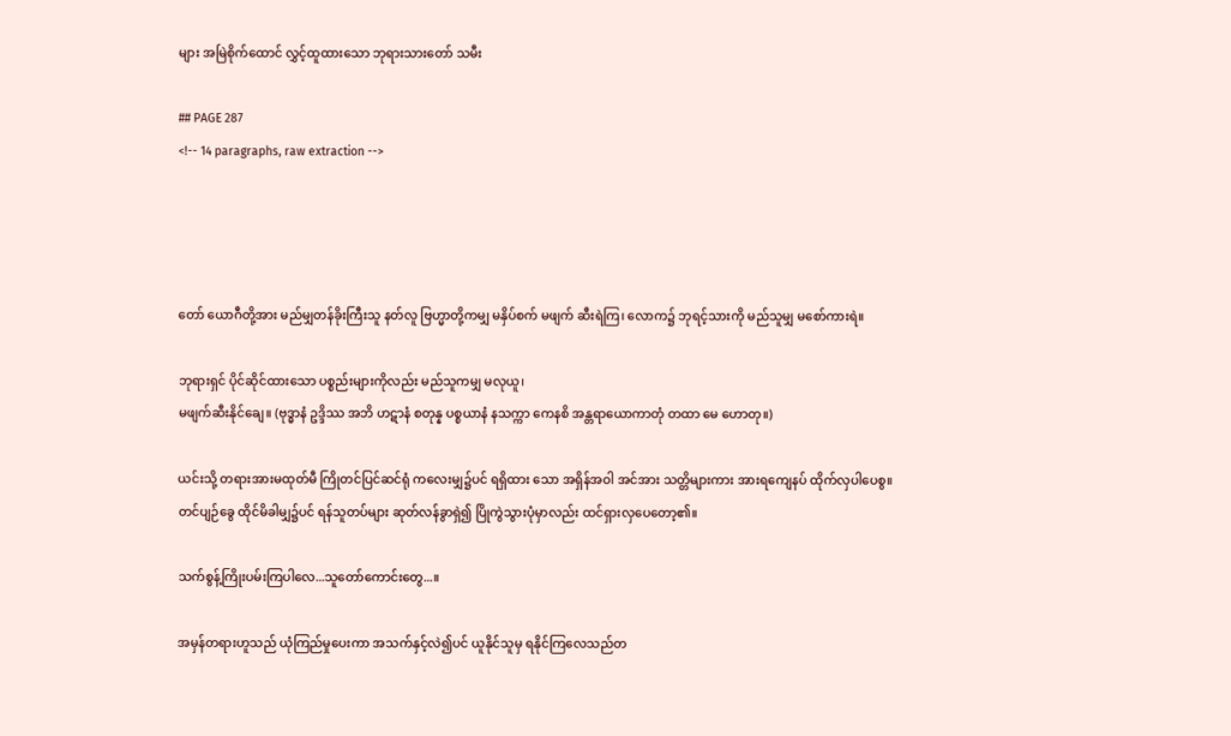များ အမြဲစိုက်ထောင် လွှင့်ထူထားသော ဘုရားသားတော် သမီး

## PAGE 287
<!-- 14 paragraphs, raw extraction -->




တော် ယောဂီတို့အား မည်မျှတန်ခိုးကြီးသူ နတ်လူ ဗြဟ္မာတို့ကမျှ မနှိပ်စက် မဖျက် ဆီးရဲကြ၊ လောက၌ ဘုရင့်သားကို မည်သူမျှ မစော်ကားရဲ။

ဘုရားရှင် ပိုင်ဆိုင်ထားသော ပစ္စည်းများကိုလည်း မည်သူကမျှ မလုယူ၊
မဖျက်ဆီးနိုင်ချေ။ (ဗုဒ္ဓာနံ ဥဒ္ဒိဿ အဘိ ဟဋာနံ စတုန္န ပစ္စယာနံ နသက္ကာ ကေနစိ အန္တရာယောကာတုံ တထာ မေ ဟောတု။)

ယင်းသို့ တရားအားမထုတ်မီ ကြိုတင်ပြင်ဆင်ရုံ ကလေးမျှ၌ပင် ရရှိထား သော အရှိန်အဝါ အင်အား သတ္တိများကား အားရကျေနပ် ထိုက်လှပါပေစွ။
တင်ပျဉ်ခွေ ထိုင်မိခါမျှ၌ပင် ရန်သူတပ်များ ဆုတ်လန်ခွာရှဲ၍ ပြိုကွဲသွားပုံမှာလည်း ထင်ရှားလှပေတော့၏။

သက်စွန့်ကြိုးပမ်းကြပါလေ...သူတော်ကောင်းတွေ...။

အမှန်တရားဟူသည် ယုံကြည်မှုပေးကာ အသက်နှင့်လဲ၍ပင် ယူနိုင်သူမှ ရနိုင်ကြလေသည်တ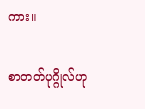ကား။

စာတတ်ပုဂ္ဂိုလ်ဟု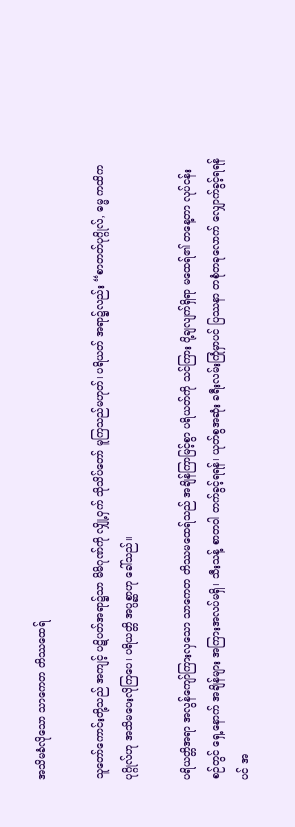အသိမခံလိုသော သာကေတ တိဿထေရ်

သူတော်ကောင်းတို့သည် အကျင့် ပဋိပတ်အရာ၌သာ မိမိဂုဏ်ကို လျှို့ဝှက် သိုသိပ်တော် မူကြသည်မဟုတ်၊ ပရိယတ် အရာ၌လည်း “စာတတ်ပုဂ္ဂိုလ်, ဓမ္မ ကထိက ပုဂ္ဂိုလ်ဟု အသိမပေးလိုကြပေ၊ ပရိယတ္တိ အပ္ပစ္ဆာဟု ခေါ်သည်။

ပရိယတ္တိအရာ အလွန်ကျော်ကြားလှသော သာကေတ တိဿမထေရ်သည် အချိန်ကြာမြင့်စွာ ပရိယတ်ကို သင်ကြား ပို့ချလျက်ရှိရာ မထေရ်၏ တနေ့တာ လုပ်ငန်းစဉ်တွင် ရှေ့နောက် အချိန်များ အကြားအလပ်မရှိ၊ သီးသန့် စာတဝါ တက်ခွင့်ရရန်၊ ယုတ်စွအဆုံး ခရီးလမ်းကြုံမှာပင် ပြဿနာ တစုံတခုလောက် လျှောက်ခွင့်ရရန်ပင် အ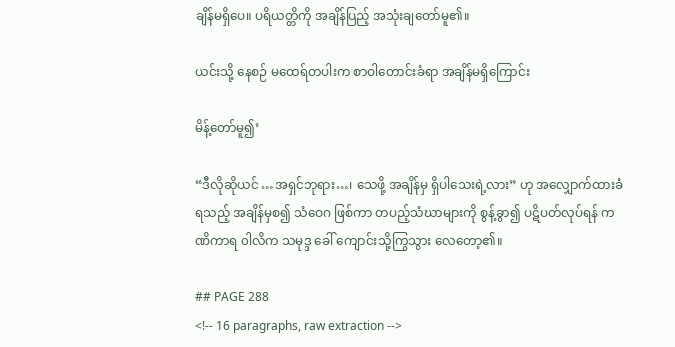ချိန်မရှိပေ။ ပရိယတ္တိကို အချိန်ပြည့် အသုံးချတော်မူ၏။

ယင်းသို့ နေစဉ် မထေရ်တပါးက စာဝါတောင်းခံရာ အချိန်မရှိကြောင်း

မိန့်တော်မူ၍’

“ဒီလိုဆိုယင် …အရှင်ဘုရား…၊ သေဖို့ အချိန်မှ ရှိပါသေးရဲ့လား” ဟု အလျှောက်ထားခံရသည့် အချိန်မှစ၍ သံဝေဂ ဖြစ်ကာ တပည့်သံဃာများကို စွန့်ခွာ၍ ပဋိပတ်လုပ်ရန် ကဏိကာရ ၀ါလိက သမုဒ္ဒ ခေါ် ကျောင်းသို့ကြွသွား လေတော့၏။

## PAGE 288
<!-- 16 paragraphs, raw extraction -->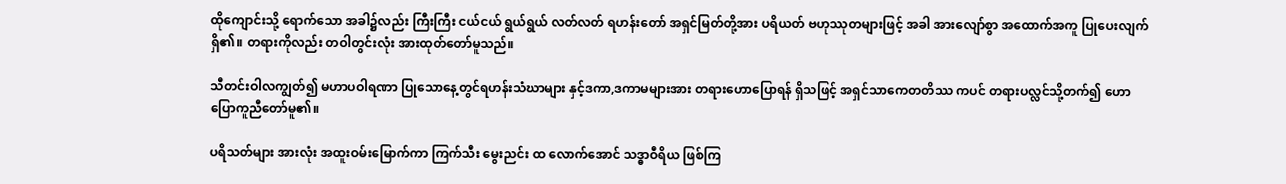ထိုကျောင်းသို့ ရောက်သော အခါ၌လည်း ကြီးကြီး ငယ်ငယ် ရွယ်ရွယ် လတ်လတ် ရဟန်းတော် အရှင်မြတ်တို့အား ပရိယတ် ဗဟုဿုတများဖြင့် အခါ အားလျော်စွာ အထောက်အကူ ပြုပေးလျက်ရှိ၏။ တရားကိုလည်း တဝါတွင်းလုံး အားထုတ်တော်မူသည်။

သီတင်းဝါလကျွတ်၍ မဟာပဝါရဏာ ပြုသောနေ့တွင်ရဟန်းသံဃာများ နှင့်ဒကာ,ဒကာမများအား တရားဟောပြောရန် ရှိသဖြင့် အရှင်သာကေတတိဿ ကပင် တရားပလ္လင်သို့တက်၍ ဟောပြောကူညီတော်မူ၏။

ပရိသတ်များ အားလုံး အထူးဝမ်းမြောက်ကာ ကြက်သီး မွေးညင်း ထ လောက်အောင် သဒ္ဓာဝီရိယ ဖြစ်ကြ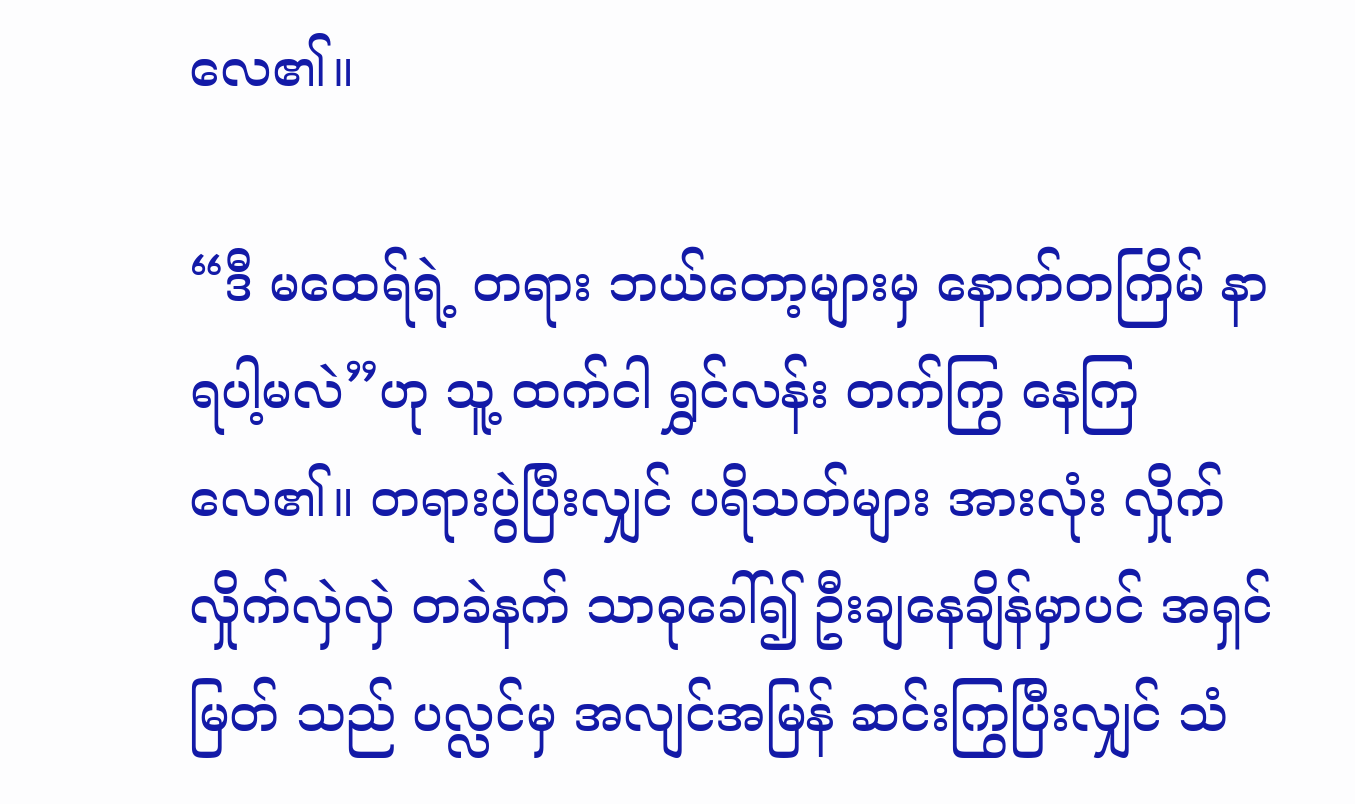လေ၏။

“ဒီ မထေရ်ရဲ့ တရား ဘယ်တော့များမှ နောက်တကြိမ် နာရပါ့မလဲ”ဟု သူ့ ထက်ငါ ရွှင်လန်း တက်ကြွ နေကြလေ၏။ တရားပွဲပြီးလျှင် ပရိသတ်များ အားလုံး လှိုက်လှိုက်လှဲလှဲ တခဲနက် သာဓုခေါ်၍ ဦးချနေချိန်မှာပင် အရှင်မြတ် သည် ပလ္လင်မှ အလျင်အမြန် ဆင်းကြွပြီးလျှင် သံ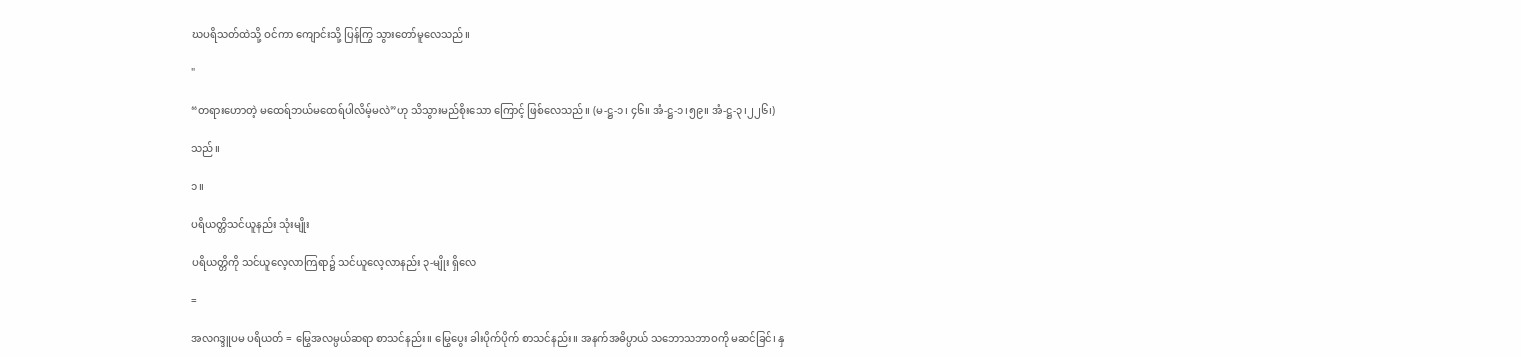ဃပရိသတ်ထဲသို့ ဝင်ကာ ကျောင်းသို့ ပြန်ကြွ သွားတော်မူလေသည်။

"

“တရားဟောတဲ့ မထေရ်ဘယ်မထေရ်ပါလိမ့်မလဲ”ဟု သိသွားမည်စိုးသော ကြောင့် ဖြစ်လေသည်။ (မ-ဋ္ဌ-၁၊ ၄၆။ အံ-ဋ္ဌ-၁၊၅၉။ အံ-ဋ္ဌ-၃၊၂၂၆၊)

သည်။

၁။

ပရိယတ္တိသင်ယူနည်း သုံးမျိုး

ပရိယတ္တိကို သင်ယူလေ့လာကြရာ၌ သင်ယူလေ့လာနည်း ၃-မျိုး ရှိလေ

=

အလဂဒ္ဒူပမ ပရိယတ် = မြွေအလမ္ပယ်ဆရာ စာသင်နည်း။ မြွေပွေး ခါးပိုက်ပိုက် စာသင်နည်း။ အနက်အဓိပ္ပာယ် သဘောသဘာဝကို မဆင်ခြင်၊ နှ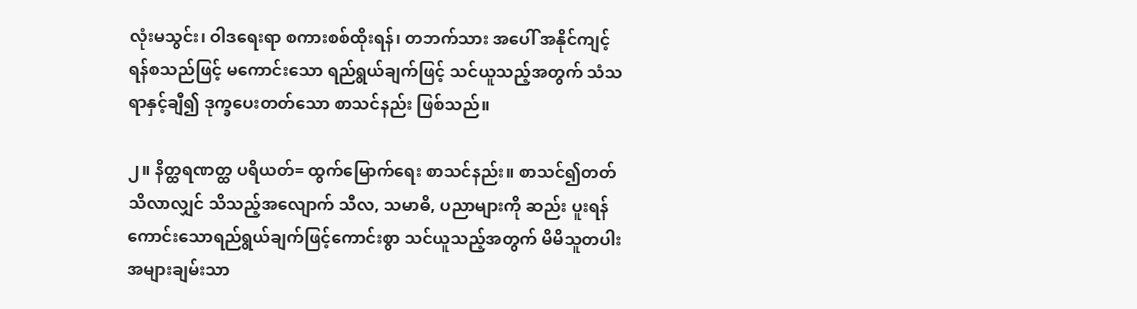လုံးမသွင်း၊ ဝါဒရေးရာ စကားစစ်ထိုးရန်၊ တဘက်သား အပေါ် အနိုင်ကျင့်ရန်စသည်ဖြင့် မကောင်းသော ရည်ရွယ်ချက်ဖြင့် သင်ယူသည့်အတွက် သံသရာနှင့်ချီ၍ ဒုက္ခပေးတတ်သော စာသင်နည်း ဖြစ်သည်။

၂။ နိတ္ထရဏတ္ထ ပရိယတ်= ထွက်မြောက်ရေး စာသင်နည်း။ စာသင်၍တတ် သိလာလျှင် သိသည့်အလျောက် သီလ, သမာဓိ, ပညာများကို ဆည်း ပူးရန် ကောင်းသောရည်ရွယ်ချက်ဖြင့်ကောင်းစွာ သင်ယူသည့်အတွက် မိမိသူတပါး အများချမ်းသာ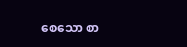စေသော စာ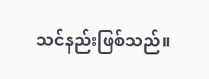သင်နည်းဖြစ်သည်။